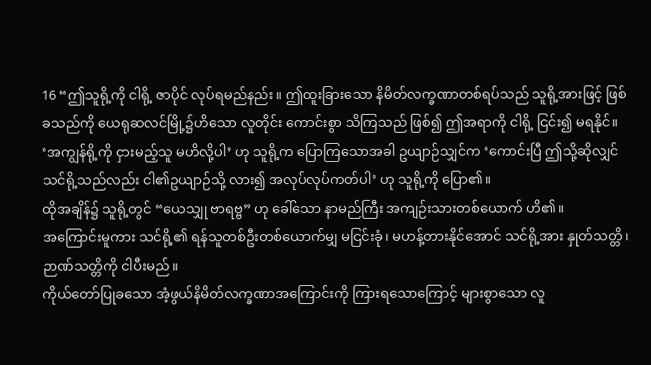16 “ဤသူရို့ကို ငါရို့ ဇာပိုင် လုပ်ရမည်နည်း။ ဤထူးခြားသော နိမိတ်လက္ခဏာတစ်ရပ်သည် သူရို့အားဖြင့် ဖြစ်ခသည်ကို ယေရုဆလင်မြို့၌ဟိသော လူတိုင်း ကောင်းစွာ သိကြသည် ဖြစ်၍ ဤအရာကို ငါရို့ ငြင်း၍ မရနိုင်။
‘အကျွန်ရို့ကို ငှားမည့်သူ မဟိလို့ပါ’ ဟု သူရို့က ပြောကြသောအခါ ဥယျာဉ်သျှင်က ‘ကောင်းပြီ ဤသို့ဆိုလျှင် သင်ရို့သည်လည်း ငါ၏ဥယျာဉ်သို့ လား၍ အလုပ်လုပ်ကတ်ပါ’ ဟု သူရို့ကို ပြော၏။
ထိုအချိန်၌ သူရို့တွင် “ယေသျှု ဗာရဗ္ဗ” ဟု ခေါ်သော နာမည်ကြီး အကျဉ်းသားတစ်ယောက် ဟိ၏။
အကြောင်းမူကား သင်ရို့၏ ရန်သူတစ်ဦးတစ်ယောက်မျှ မငြင်းခုံ၊ မဟန့်တားနိုင်အောင် သင်ရို့အား နှုတ်သတ္တိ၊ ဉာဏ်သတ္တိကို ငါပီးမည်။
ကိုယ်တော်ပြုခသော အံ့ဖွယ်နိမိတ်လက္ခဏာအကြောင်းကို ကြားရသောကြောင့် များစွာသော လူ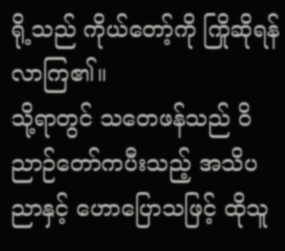ရို့သည် ကိုယ်တော့်ကို ကြိုဆိုရန် လာကြ၏။
သို့ရာတွင် သတေဖန်သည် ဝိညာဉ်တော်ကပီးသည့် အသိပညာနှင့် ဟောပြောသဖြင့် ထိုသူ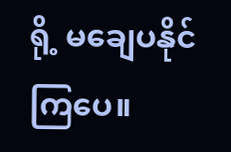ရို့ မချေပနိုင်ကြပေ။